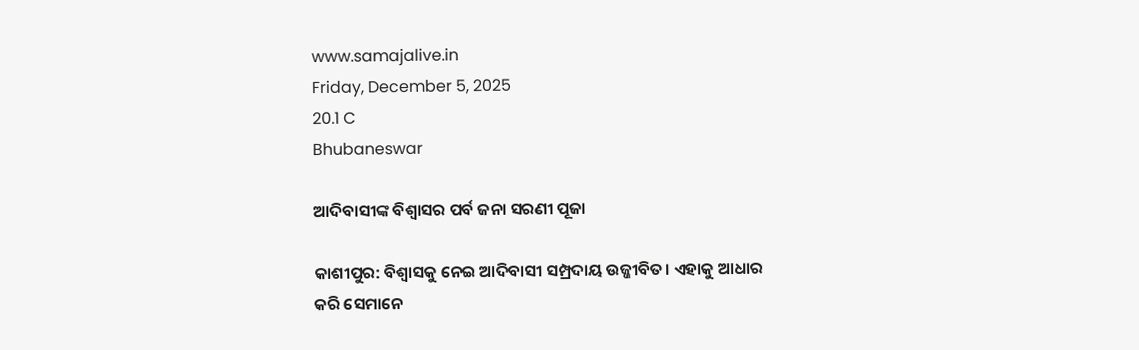www.samajalive.in
Friday, December 5, 2025
20.1 C
Bhubaneswar

ଆଦିବାସୀଙ୍କ ବିଶ୍ବାସର ପର୍ବ ଜନା ସରଣୀ ପୂଜା

କାଶୀପୁର: ବିଶ୍ବାସକୁ ନେଇ ଆଦିବାସୀ ସମ୍ପ୍ରଦାୟ ଉଜ୍ଜୀବିତ। ଏହାକୁ ଆଧାର କରି ସେମାନେ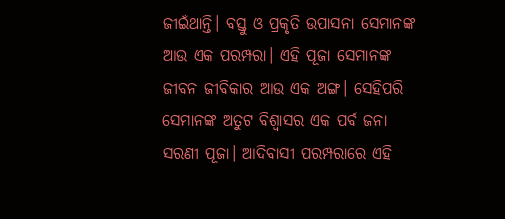ଜୀଇଁଥାନ୍ତି। ବସ୍ତୁ ଓ ପ୍ରକୃତି ଉପାସନା ସେମାନଙ୍କ ଆଉ ଏକ ପରମ୍ପରା। ଏହି ପୂଜା ସେମାନଙ୍କ ଜୀବନ ଜୀବିକାର ଆଉ ଏକ ଅଙ୍ଗ। ସେହିପରି ସେମାନଙ୍କ ଅତୁଟ ବିଶ୍ବାସର ଏକ ପର୍ବ ଜନା ସରଣୀ ପୂଜା। ଆଦିବାସୀ ପରମ୍ପରାରେ ଏହି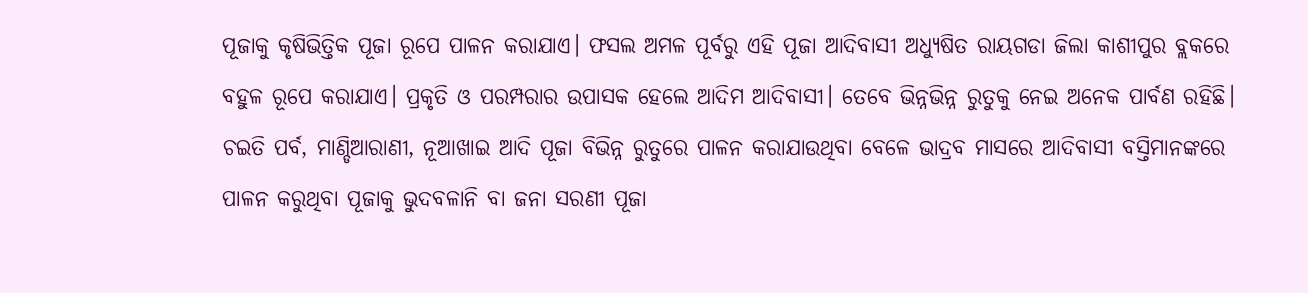ପୂଜାକୁ କୃଷିଭିତ୍ତିକ ପୂଜା ରୂପେ ପାଳନ କରାଯାଏ। ଫସଲ ଅମଳ ପୂର୍ବରୁ ଏହି ପୂଜା ଆଦିବାସୀ ଅଧ୍ୟୁଷିତ ରାୟଗଡା ଜିଲା କାଶୀପୁର ବ୍ଲକରେ ବହୁଳ ରୂପେ କରାଯାଏ। ପ୍ରକୃତି ଓ ପରମ୍ପରାର ଉପାସକ ହେଲେ ଆଦିମ ଆଦିବାସୀ। ତେବେ ଭିନ୍ନଭିନ୍ନ ରୁତୁକୁ ନେଇ ଅନେକ ପାର୍ବଣ ରହିଛି। ଚଇତି ପର୍ବ, ମାଣ୍ଡିଆରାଣୀ, ନୂଆଖାଇ ଆଦି ପୂଜା ବିଭିନ୍ନ ରୁତୁରେ ପାଳନ କରାଯାଉଥିବା ବେଳେ ଭାଦ୍ରବ ମାସରେ ଆଦିବାସୀ ବସ୍ତିମାନଙ୍କରେ ପାଳନ କରୁଥିବା ପୂଜାକୁ ଭୁଦବଳାନି ବା ଜନା ସରଣୀ ପୂଜା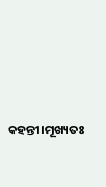କହନ୍ତୀ।ମୂଖ୍ୟତଃ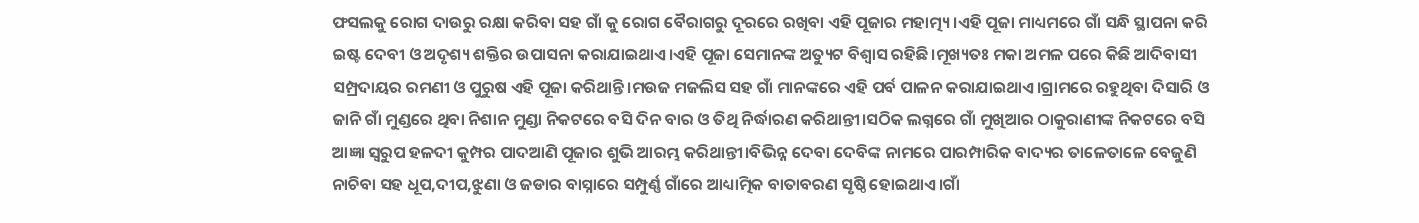ଫସଲକୁ ରୋଗ ଦାଉରୁ ରକ୍ଷା କରିବା ସହ ଗାଁ କୁ ରୋଗ ବୈରାଗରୁ ଦୂରରେ ରଖିବା ଏହି ପୂଜାର ମହାତ୍ମ୍ୟ।ଏହି ପୂଜା ମାଧ୍ୟମରେ ଗାଁ ସନ୍ଧି ସ୍ଥାପନା କରି ଇଷ୍ଟ ଦେବୀ ଓ ଅଦୃଶ୍ୟ ଶକ୍ତିର ଉପାସନା କରାଯାଇଥାଏ।ଏହି ପୂଜା ସେମାନଙ୍କ ଅତ୍ୟୁଟ ବିଶ୍ବାସ ରହିଛି।ମୂଖ୍ୟତଃ ମକା ଅମଳ ପରେ କିଛି ଆଦିବାସୀ ସମ୍ପ୍ରଦାୟର ରମଣୀ ଓ ପୁରୁଷ ଏହି ପୂଜା କରିଥାନ୍ତି।ମଉଜ ମଜଲିସ ସହ ଗାଁ ମାନଙ୍କରେ ଏହି ପର୍ବ ପାଳନ କରାଯାଇଥାଏ।ଗ୍ରାମରେ ରହୁଥିବା ଦିସାରି ଓ ଜାନି ଗାଁ ମୁଣ୍ଡରେ ଥିବା ନିଶାନ ମୁଣ୍ଡା ନିକଟରେ ବସି ଦିନ ବାର ଓ ତିଥି ନିର୍ଦ୍ଧାରଣ କରିଥାନ୍ତୀ।ସଠିକ ଲଗ୍ନରେ ଗାଁ ମୁଖିଆର ଠାକୁରାଣୀଙ୍କ ନିକଟରେ ବସି ଆଜ୍ଞା ସ୍ବରୁପ ହଳଦୀ କୁମ୍ପର ପାଦଆଣି ପୂଜାର ଶୁଭି ଆରମ୍ଭ କରିଥାନ୍ତୀ।ବିଭିନ୍ନ ଦେବା ଦେବିଙ୍କ ନାମରେ ପାରମ୍ପାରିକ ବାଦ୍ୟର ତାଳେତାଳେ ବେଜୁଣି ନାଚିବା ସହ ଧୂପ,ଦୀପ,ଝୁଣା ଓ ଜଡାର ବାସ୍ନାରେ ସମ୍ପୁର୍ଣ୍ଣ ଗାଁରେ ଆଧ୍ୟାତ୍ମିକ ବାତାବରଣ ସୃଷ୍ଠି ହୋଇଥାଏ।ଗାଁ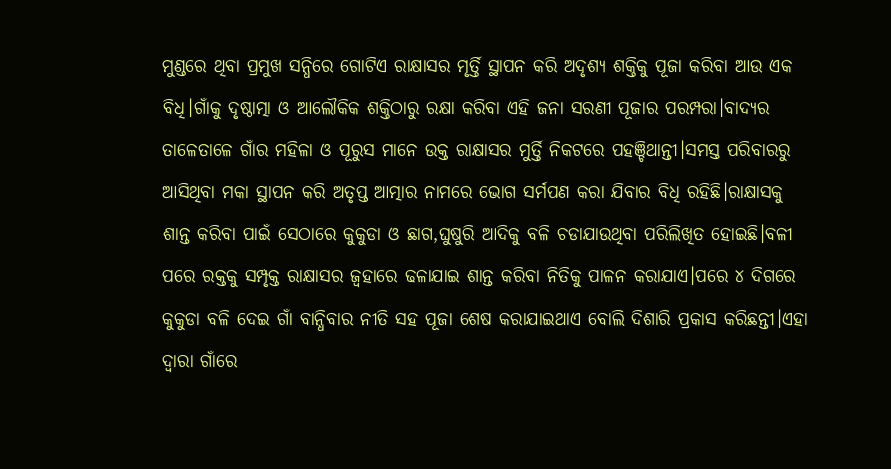ମୁଣ୍ଡରେ ଥିବା ପ୍ରମୁଖ ସନ୍ଧିରେ ଗୋଟିଏ ରାକ୍ଷାସର ମୃର୍ତ୍ତି ସ୍ଥାପନ କରି ଅଦୃଶ୍ୟ ଶକ୍ତିକୁ ପୂଜା କରିବା ଆଉ ଏକ ବିଧି।ଗାଁକୁ ଦୃଷ୍ଠାତ୍ମା ଓ ଆଲୌକିକ ଶକ୍ତିଠାରୁ ରକ୍ଷା କରିବା ଏହି ଜନା ସରଣୀ ପୂଜାର ପରମ୍ପରା।ବାଦ୍ୟର ତାଳେତାଳେ ଗାଁର ମହିଳା ଓ ପୂରୁସ ମାନେ ଉକ୍ତ ରାକ୍ଷାସର ମୁର୍ତ୍ତି ନିକଟରେ ପହଞ୍ଚିଥାନ୍ତୀ।ସମସ୍ତ ପରିବାରରୁ ଆସିଥିବା ମକା ସ୍ଥାପନ କରି ଅତୃପ୍ତ ଆତ୍ମାର ନାମରେ ଭୋଗ ସର୍ମପଣ କରା ଯିବାର ବିଧି ରହିଛି।ରାକ୍ଷାସକୁ ଶାନ୍ତ କରିବା ପାଇଁ ସେଠାରେ କୁକୁଡା ଓ ଛାଗ,ଘୁଷୁରି ଆଦିକୁ ବଳି ଚଡାଯାଉଥିବା ପରିଲିଖିତ ହୋଇଛି।ବଳୀ ପରେ ରକ୍ତକୁ ସମ୍ପୃକ୍ତ ରାକ୍ଷାସର ଜ୍ବହାରେ ଢଳାଯାଇ ଶାନ୍ତ କରିବା ନିତିକୁ ପାଳନ କରାଯାଏ।ପରେ ୪ ଦିଗରେ କୁକୁଡା ବଳି ଦେଇ ଗାଁ ବାନ୍ଧିବାର ନୀତି ସହ ପୂଜା ଶେଷ କରାଯାଇଥାଏ ବୋଲି ଦିଶାରି ପ୍ରକାସ କରିଛନ୍ତୀ।ଏହା ଦ୍ବାରା ଗାଁରେ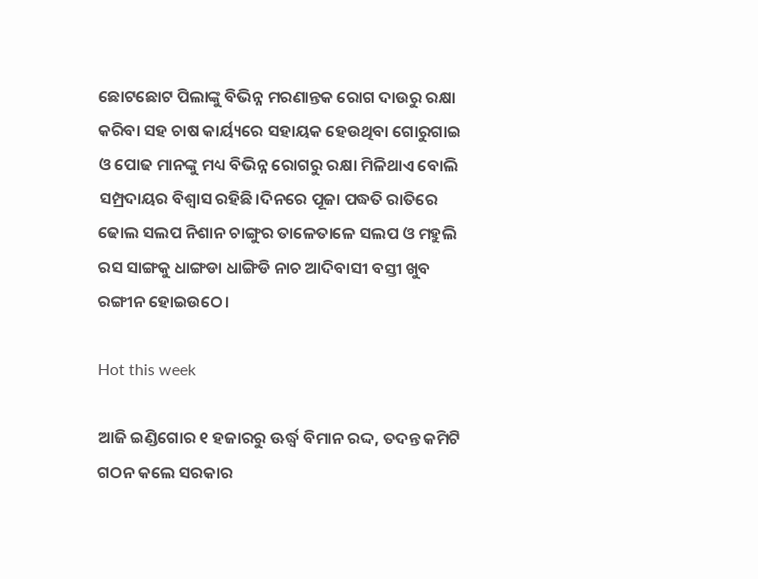ଛୋଟଛୋଟ ପିଲାଙ୍କୁ ବିଭିନ୍ନ ମରଣାନ୍ତକ ରୋଗ ଦାଉରୁ ରକ୍ଷା କରିବା ସହ ଚାଷ କାର୍ୟ୍ୟରେ ସହାୟକ ହେଉଥିବା ଗୋରୁଗାଇ ଓ ପୋଢ ମାନଙ୍କୁ ମଧ୍ୟ ବିଭିନ୍ନ ରୋଗରୁ ରକ୍ଷା ମିଳିଥାଏ ବୋଲି ସମ୍ପ୍ରଦାୟର ବିଶ୍ବାସ ରହିଛି।ଦିନରେ ପୂଜା ପଦ୍ଧତି ରାତିରେ ଢୋଲ ସଲପ ନିଶାନ ଚାଙ୍ଗୁର ତାଳେତାଳେ ସଲପ ଓ ମହୁଲି ରସ ସାଙ୍ଗକୁ ଧାଙ୍ଗଡା ଧାଙ୍ଗିଡି ନାଚ ଆଦିବାସୀ ବସ୍ତୀ ଖୁବ ରଙ୍ଗୀନ ହୋଇଉଠେ।

Hot this week

ଆଜି ଇଣ୍ଡିଗୋର ୧ ହଜାରରୁ ଊର୍ଦ୍ଧ୍ବ ବିମାନ ରଦ୍ଦ, ତଦନ୍ତ କମିଟି ଗଠନ କଲେ ସରକାର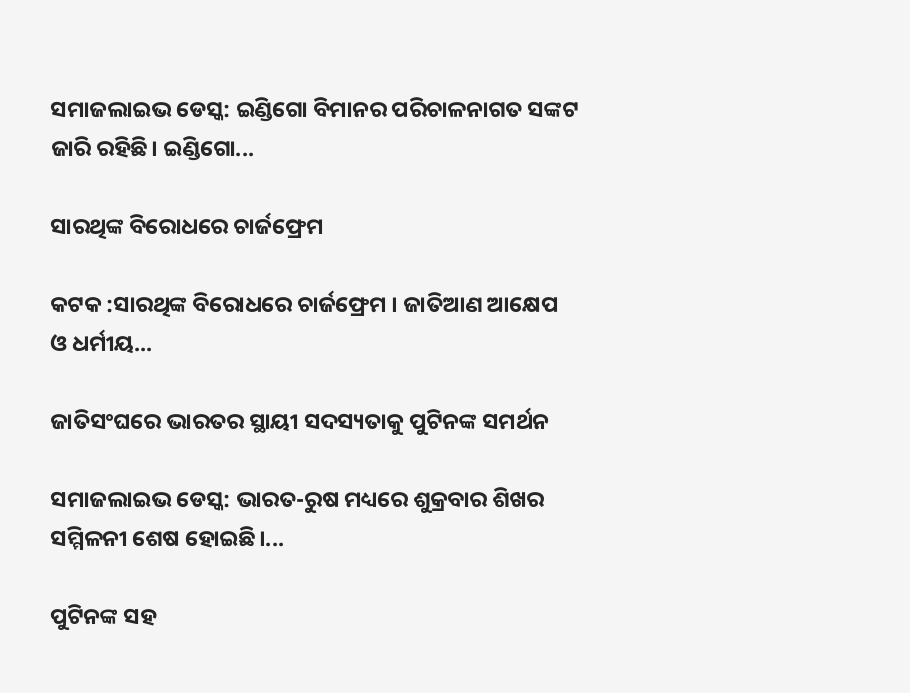ସମାଜଲାଇଭ ଡେସ୍କ: ଇଣ୍ଡିଗୋ ବିମାନର ପରିଚାଳନାଗତ ସଙ୍କଟ ଜାରି ରହିଛି। ଇଣ୍ଡିଗୋ...

ସାରଥିଙ୍କ ବିରୋଧରେ ଚାର୍ଜଫ୍ରେମ

କଟକ :ସାରଥିଙ୍କ ବିରୋଧରେ ଚାର୍ଜଫ୍ରେମ । ଜାତିଆଣ ଆକ୍ଷେପ ଓ ଧର୍ମୀୟ...

ଜାତିସଂଘରେ ଭାରତର ସ୍ଥାୟୀ ସଦସ୍ୟତାକୁ ପୁଟିନଙ୍କ ସମର୍ଥନ

ସମାଜଲାଇଭ ଡେସ୍କ: ଭାରତ-ରୁଷ ମଧ୍ୟରେ ଶୁକ୍ରବାର ଶିଖର ସମ୍ମିଳନୀ ଶେଷ ହୋଇଛି।...

ପୁଟିନଙ୍କ ସହ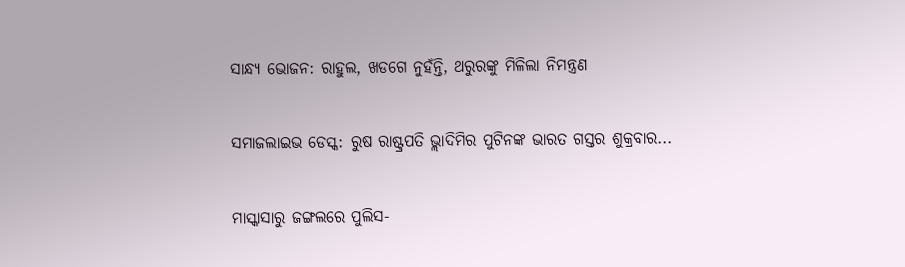ସାନ୍ଧ୍ୟ ଭୋଜନ: ରାହୁଲ, ଖଡଗେ ନୁହଁନ୍ତି, ଥରୁରଙ୍କୁ ମିଳିଲା ନିମନ୍ତ୍ରଣ

ସମାଜଲାଇଭ ଡେସ୍କ: ରୁଷ ରାଷ୍ଟ୍ରପତି ଭ୍ଲାଦିମିର ପୁଟିନଙ୍କ ଭାରତ ଗସ୍ତର ଶୁକ୍ରବାର...

ମାସ୍କାସାରୁ ଜଙ୍ଗଲରେ ପୁଲିସ-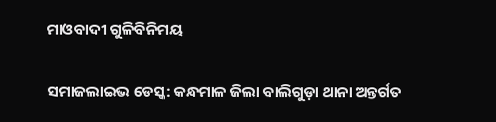ମାଓବାଦୀ ଗୁଳିବିନିମୟ

ସମାଜଲାଇଭ ଡେସ୍କ: କନ୍ଧମାଳ ଜିଲା ବାଲିଗୁଡ଼ା ଥାନା ଅନ୍ତର୍ଗତ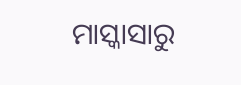ମାସ୍କାସାରୁ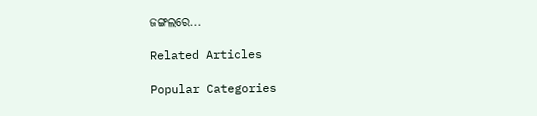ଜଙ୍ଗଲରେ...

Related Articles

Popular Categories